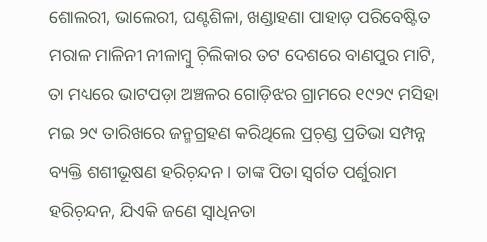ଶୋଲରୀ, ଭାଲେରୀ, ଘଣ୍ଟଶିଳା, ଖଣ୍ଡାହଣା ପାହାଡ଼ ପରିବେଷ୍ଟିତ ମରାଳ ମାଳିନୀ ନୀଳାମ୍ବୁ ଚ଼ିଲିକାର ତଟ ଦେଶରେ ବାଣପୁର ମାଟି, ତା ମଧ୍ୟରେ ଭାଟପଡ଼ା ଅଞ୍ଚଳର ଗୋଡ଼ିଝର ଗ୍ରାମରେ ୧୯୨୯ ମସିହା ମଇ ୨୯ ତାରିଖରେ ଜନ୍ମଗ୍ରହଣ କରିଥିଲେ ପ୍ରଚ଼ଣ୍ଡ ପ୍ରତିଭା ସମ୍ପନ୍ନ ବ୍ୟକ୍ତି ଶଶୀଭୂଷଣ ହରିଚ଼ନ୍ଦନ। ତାଙ୍କ ପିତା ସ୍ବର୍ଗତ ପର୍ଶୁରାମ ହରିଚ଼ନ୍ଦନ, ଯିଏକି ଜଣେ ସ୍ବାଧିନତା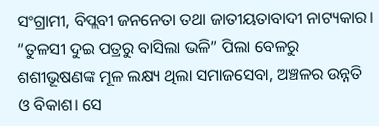ସଂଗ୍ରାମୀ, ବିପ୍ଲବୀ ଜନନେତା ତଥା ଜାତୀୟତାବାଦୀ ନାଟ୍ୟକାର। “ତୁଳସୀ ଦୁଇ ପତ୍ରରୁ ବାସିଲା ଭଳି” ପିଲା ବେଳରୁ ଶଶୀଭୂଷଣଙ୍କ ମୂଳ ଲକ୍ଷ୍ୟ ଥିଲା ସମାଜସେବା, ଅଞ୍ଚଳର ଉନ୍ନତି ଓ ବିକାଶ। ସେ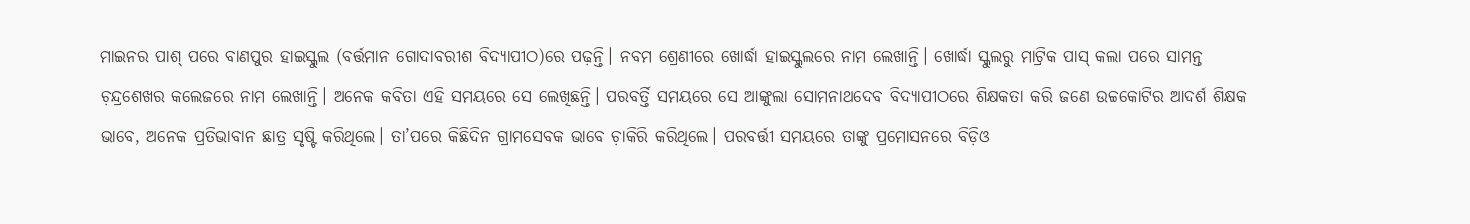ମାଇନର ପାଶ୍ ପରେ ବାଣପୁର ହାଇସ୍କୁଲ (ବର୍ତ୍ତମାନ ଗୋଦାବରୀଶ ବିଦ୍ୟାପୀଠ)ରେ ପଢ଼ନ୍ତି। ନବମ ଶ୍ରେଣୀରେ ଖୋର୍ଦ୍ଧା ହାଇସ୍କୁଲରେ ନାମ ଲେଖାନ୍ତି। ଖୋର୍ଦ୍ଧା ସ୍କୁଲରୁ ମାଟ୍ରିକ ପାସ୍ କଲା ପରେ ସାମନ୍ତ ଚ଼ନ୍ଦ୍ରଶେଖର କଲେଜରେ ନାମ ଲେଖାନ୍ତି। ଅନେକ କବିତା ଏହି ସମୟରେ ସେ ଲେଖିଛନ୍ତି। ପରବର୍ତ୍ତି ସମୟରେ ସେ ଆଙ୍କୁଲା ସୋମନାଥଦେବ ବିଦ୍ୟାପୀଠରେ ଶିକ୍ଷକତା କରି ଜଣେ ଉଚ୍ଚକୋଟିର ଆଦର୍ଶ ଶିକ୍ଷକ ଭାବେ, ଅନେକ ପ୍ରତିଭାବାନ ଛାତ୍ର ସୃଷ୍ଟି କରିଥିଲେ। ତା’ପରେ କିଛିଦିନ ଗ୍ରାମସେବକ ଭାବେ ଚ଼ାକିରି କରିଥିଲେ। ପରବର୍ତ୍ତୀ ସମୟରେ ତାଙ୍କୁ ପ୍ରମୋସନରେ ବିଡ଼ିଓ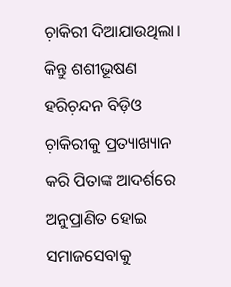ଚ଼ାକିରୀ ଦିଆଯାଉଥିଲା। କିନ୍ତୁ ଶଶୀଭୂଷଣ ହରିଚ଼ନ୍ଦନ ବିଡ଼ିଓ ଚ଼ାକିରୀକୁ ପ୍ରତ୍ୟାଖ୍ୟାନ କରି ପିତାଙ୍କ ଆଦର୍ଶରେ ଅନୁପ୍ରାଣିତ ହୋଇ ସମାଜସେବାକୁ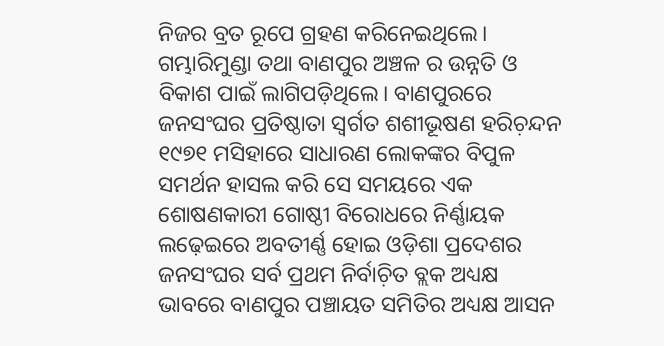ନିଜର ବ୍ରତ ରୂପେ ଗ୍ରହଣ କରିନେଇଥିଲେ।
ଗମ୍ଭାରିମୁଣ୍ଡା ତଥା ବାଣପୁର ଅଞ୍ଚଳ ର ଉନ୍ନତି ଓ ବିକାଶ ପାଇଁ ଲାଗିପଡ଼ିଥିଲେ। ବାଣପୁରରେ ଜନସଂଘର ପ୍ରତିଷ୍ଠାତା ସ୍ବର୍ଗତ ଶଶୀଭୂଷଣ ହରିଚ଼ନ୍ଦନ ୧୯୭୧ ମସିହାରେ ସାଧାରଣ ଲୋକଙ୍କର ବିପୁଳ ସମର୍ଥନ ହାସଲ କରି ସେ ସମୟରେ ଏକ ଶୋଷଣକାରୀ ଗୋଷ୍ଠୀ ବିରୋଧରେ ନିର୍ଣ୍ଣାୟକ ଲଢ଼େଇରେ ଅବତୀର୍ଣ୍ଣ ହୋଇ ଓଡ଼ିଶା ପ୍ରଦେଶର ଜନସଂଘର ସର୍ବ ପ୍ରଥମ ନିର୍ବାଚ଼ିତ ବ୍ଲକ ଅଧ୍ୟକ୍ଷ ଭାବରେ ବାଣପୁର ପଞ୍ଚାୟତ ସମିତିର ଅଧ୍ୟକ୍ଷ ଆସନ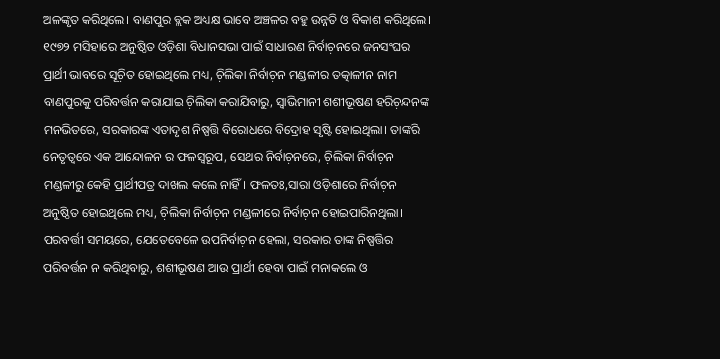ଅଳଙ୍କୃତ କରିଥିଲେ। ବାଣପୁର ବ୍ଲକ ଅଧ୍ୟକ୍ଷ ଭାବେ ଅଞ୍ଚଳର ବହୁ ଉନ୍ନତି ଓ ବିକାଶ କରିଥିଲେ। ୧୯୭୨ ମସିହାରେ ଅନୁଷ୍ଠିତ ଓଡ଼ିଶା ବିଧାନସଭା ପାଇଁ ସାଧାରଣ ନିର୍ବାଚ଼ନରେ ଜନସଂଘର ପ୍ରାର୍ଥୀ ଭାବରେ ସୂଚ଼ିତ ହୋଇଥିଲେ ମଧ୍ୟ, ଚ଼ିଲିକା ନିର୍ବାଚ଼ନ ମଣ୍ଡଳୀର ତତ୍କାଳୀନ ନାମ ବାଣପୁରକୁ ପରିବର୍ତ୍ତନ କରାଯାଇ ଚ଼ିଲିକା କରାଯିବାରୁ, ସ୍ବାଭିମାନୀ ଶଶୀଭୂଷଣ ହରିଚ଼ନ୍ଦନଙ୍କ ମନଭିତରେ, ସରକାରଙ୍କ ଏତାଦୃଶ ନିଷ୍ପତ୍ତି ବିରୋଧରେ ବିଦ୍ରୋହ ସୃଷ୍ଟି ହୋଇଥିଲା। ତାଙ୍କରି ନେତୃତ୍ବରେ ଏକ ଆନ୍ଦୋଳନ ର ଫଳସ୍ବରୂପ, ସେଥର ନିର୍ବାଚ଼ନରେ, ଚ଼ିଲିକା ନିର୍ବାଚ଼ନ ମଣ୍ଡଳୀରୁ କେହି ପ୍ରାର୍ଥୀପତ୍ର ଦାଖଲ କଲେ ନାହିଁ। ଫଳତଃ,ସାରା ଓଡ଼ିଶାରେ ନିର୍ବାଚ଼ନ ଅନୁଷ୍ଠିତ ହୋଇଥିଲେ ମଧ୍ୟ, ଚ଼ିଲିକା ନିର୍ବାଚ଼ନ ମଣ୍ଡଳୀରେ ନିର୍ବାଚ଼ନ ହୋଇପାରିନଥିଲା। ପରବର୍ତ୍ତୀ ସମୟରେ, ଯେତେବେଳେ ଉପନିର୍ବାଚ଼ନ ହେଲା, ସରକାର ତାଙ୍କ ନିଷ୍ପତ୍ତିର ପରିବର୍ତ୍ତନ ନ କରିଥିବାରୁ, ଶଶୀଭୂଷଣ ଆଉ ପ୍ରାର୍ଥୀ ହେବା ପାଇଁ ମନାକଲେ ଓ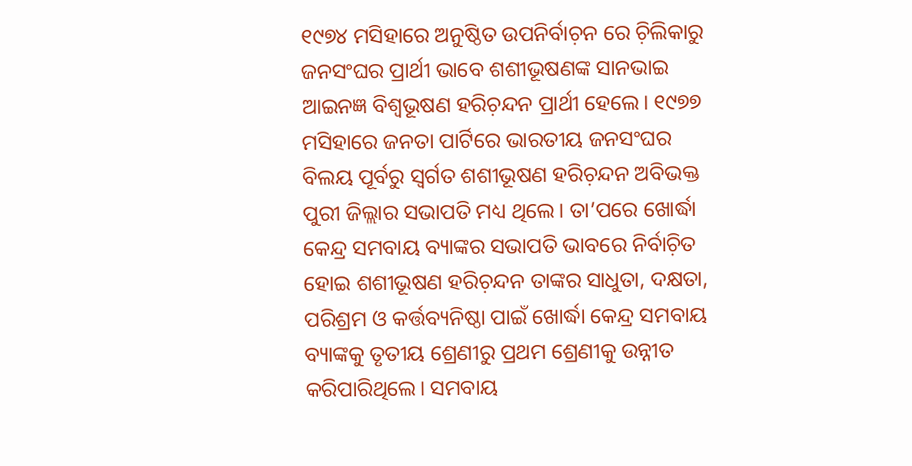୧୯୭୪ ମସିହାରେ ଅନୁଷ୍ଠିତ ଉପନିର୍ବାଚ଼ନ ରେ ଚ଼ିଲିକାରୁ ଜନସଂଘର ପ୍ରାର୍ଥୀ ଭାବେ ଶଶୀଭୂଷଣଙ୍କ ସାନଭାଇ ଆଇନଜ୍ଞ ବିଶ୍ବଭୂଷଣ ହରିଚ଼ନ୍ଦନ ପ୍ରାର୍ଥୀ ହେଲେ। ୧୯୭୭ ମସିହାରେ ଜନତା ପାର୍ଟିରେ ଭାରତୀୟ ଜନସଂଘର ବିଲୟ ପୂର୍ବରୁ ସ୍ବର୍ଗତ ଶଶୀଭୂଷଣ ହରିଚ଼ନ୍ଦନ ଅବିଭକ୍ତ ପୁରୀ ଜିଲ୍ଲାର ସଭାପତି ମଧ୍ୟ ଥିଲେ। ତା’ପରେ ଖୋର୍ଦ୍ଧା କେନ୍ଦ୍ର ସମବାୟ ବ୍ୟାଙ୍କର ସଭାପତି ଭାବରେ ନିର୍ବାଚ଼ିତ ହୋଇ ଶଶୀଭୂଷଣ ହରିଚ଼ନ୍ଦନ ତାଙ୍କର ସାଧୁତା, ଦକ୍ଷତା, ପରିଶ୍ରମ ଓ କର୍ତ୍ତବ୍ୟନିଷ୍ଠା ପାଇଁ ଖୋର୍ଦ୍ଧା କେନ୍ଦ୍ର ସମବାୟ ବ୍ୟାଙ୍କକୁ ତୃତୀୟ ଶ୍ରେଣୀରୁ ପ୍ରଥମ ଶ୍ରେଣୀକୁ ଉନ୍ନୀତ କରିପାରିଥିଲେ। ସମବାୟ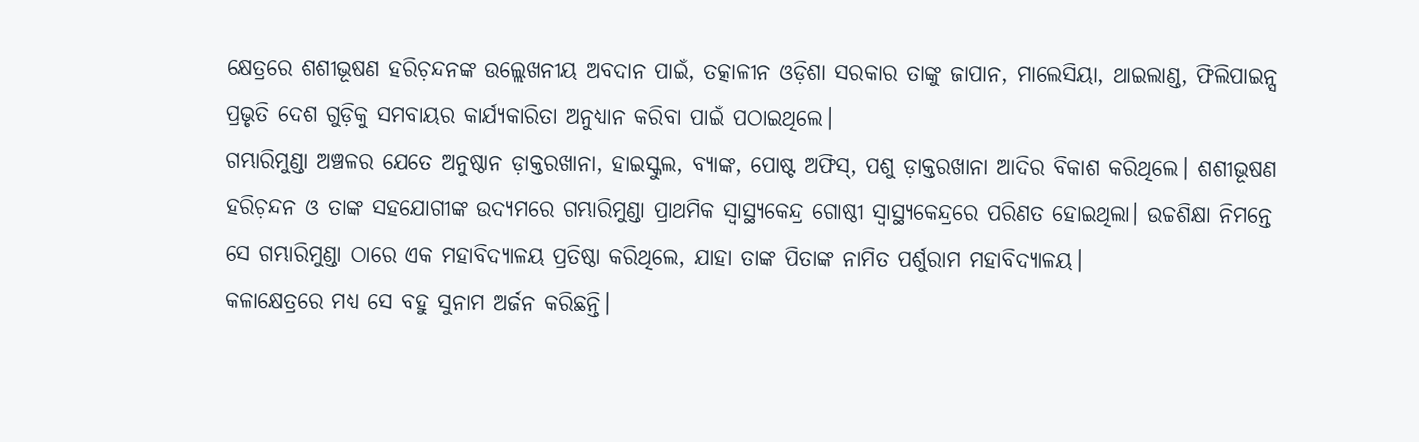କ୍ଷେତ୍ରରେ ଶଶୀଭୂଷଣ ହରିଚ଼ନ୍ଦନଙ୍କ ଉଲ୍ଲେଖନୀୟ ଅବଦାନ ପାଇଁ, ତତ୍କାଳୀନ ଓଡ଼ିଶା ସରକାର ତାଙ୍କୁ ଜାପାନ, ମାଲେସିୟା, ଥାଇଲାଣ୍ଡ, ଫିଲିପାଇନ୍ସ ପ୍ରଭୃତି ଦେଶ ଗୁଡ଼ିକୁ ସମବାୟର କାର୍ଯ୍ୟକାରିତା ଅନୁଧ୍ୟାନ କରିବା ପାଇଁ ପଠାଇଥିଲେ।
ଗମ୍ଭାରିମୁଣ୍ଡା ଅଞ୍ଚଳର ଯେତେ ଅନୁଷ୍ଠାନ ଡ଼ାକ୍ତରଖାନା, ହାଇସ୍କୁଲ, ବ୍ୟାଙ୍କ, ପୋଷ୍ଟ ଅଫିସ୍, ପଶୁ ଡ଼ାକ୍ତରଖାନା ଆଦିର ବିକାଶ କରିଥିଲେ। ଶଶୀଭୂଷଣ ହରିଚ଼ନ୍ଦନ ଓ ତାଙ୍କ ସହଯୋଗୀଙ୍କ ଉଦ୍ୟମରେ ଗମ୍ଭାରିମୁଣ୍ଡା ପ୍ରାଥମିକ ସ୍ବାସ୍ଥ୍ୟକେନ୍ଦ୍ର ଗୋଷ୍ଠୀ ସ୍ବାସ୍ଥ୍ୟକେନ୍ଦ୍ରରେ ପରିଣତ ହୋଇଥିଲା। ଉଚ୍ଚଶିକ୍ଷା ନିମନ୍ତେ ସେ ଗମ୍ଭାରିମୁଣ୍ଡା ଠାରେ ଏକ ମହାବିଦ୍ୟାଳୟ ପ୍ରତିଷ୍ଠା କରିଥିଲେ, ଯାହା ତାଙ୍କ ପିତାଙ୍କ ନାମିତ ପର୍ଶୁରାମ ମହାବିଦ୍ୟାଳୟ।
କଳାକ୍ଷେତ୍ରରେ ମଧ୍ୟ ସେ ବହୁ ସୁନାମ ଅର୍ଜନ କରିଛନ୍ତି।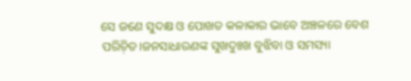ସେ ଜଣେ ସୁଦକ୍ଷ ଓ ପୋଖତ କଳାକାର ଭାବେ ଅଞ୍ଚଳରେ ବେଶ ପରିଚ଼ିତ।ଜନସାଧାରଣଙ୍କ ସୁଖଦୁଃଖ ବୁଝିବା ଓ ସମସ୍ୟା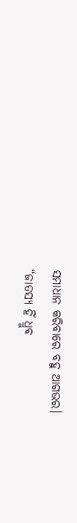ସମାଧାନ କରିବାରେ ବହୁ ଆଗଭର।
“ଜାତସ୍ୟ ହିଁ ଧ୍ରୁବ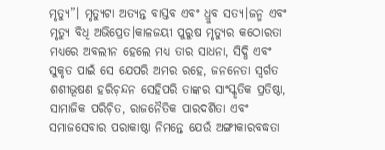ମୃତ୍ୟୁ”। ମୃତ୍ୟୁଟା ଅତ୍ୟନ୍ତ ବାସ୍ତବ ଏବଂ ଧ୍ରୁବ ସତ୍ୟ।ଜନ୍ମ ଏବଂ ମୃତ୍ୟୁ ବିଧି ଅଭିପ୍ରେତ।କାଳଜୟୀ ପୁରୁଷ ମୃତ୍ୟୁର କଠୋରତା ମଧ୍ୟରେ ଅବଲୀନ ହେଲେ ମଧ୍ୟ ତାର ସାଧନା, ସିଦ୍ଧି ଏବଂ ସୁକୃତ ପାଇଁ ସେ ଯେପରି ଅମର ରହେ, ଜନନେତା ସ୍ବର୍ଗତ ଶଶୀଭୂଷଣ ହରିଚ଼ନ୍ଦନ ସେହିପରି ତାଙ୍କର ସାଂସ୍କୃତିକ ପ୍ରତିଷ୍ଠା, ସାମାଜିକ ପରିଚ଼ିତ, ରାଜନୈତିକ ପାରଦର୍ଶିତା ଏବଂ ସମାଜସେବାର ପରାକାଷ୍ଠା ନିମନ୍ତେ ଯେଉଁ ଅଙ୍ଗୀକାରବଦ୍ଧତା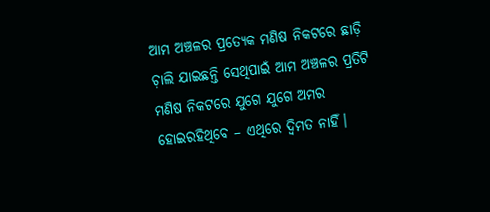ଆମ ଅଞ୍ଚଳର ପ୍ରତ୍ୟେକ ମଣିଷ ନିକଟରେ ଛାଡ଼ି ଚ଼ାଲି ଯାଇଛନ୍ତି ସେଥିପାଇଁ ଆମ ଅଞ୍ଚଳର ପ୍ରତିଟି ମଣିଷ ନିକଟରେ ଯୁଗେ ଯୁଗେ ଅମର ହୋଇରହିଥିବେ – ଏଥିରେ ଦ୍ବିମତ ନାହିଁ।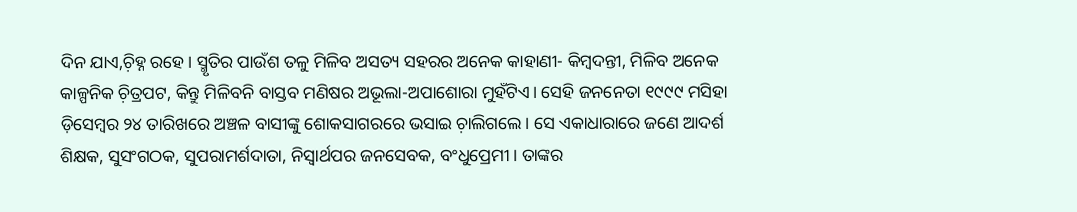ଦିନ ଯାଏ,ଚ଼ିହ୍ନ ରହେ। ସ୍ମୃତିର ପାଉଁଶ ତଳୁ ମିଳିବ ଅସତ୍ୟ ସହରର ଅନେକ କାହାଣୀ- କିମ୍ବଦନ୍ତୀ, ମିଳିବ ଅନେକ କାଳ୍ପନିକ ଚ଼ିତ୍ରପଟ, କିନ୍ତୁ ମିଳିବନି ବାସ୍ତବ ମଣିଷର ଅଭୂଲା-ଅପାଶୋରା ମୁହଁଟିଏ। ସେହି ଜନନେତା ୧୯୯୯ ମସିହା ଡ଼ିସେମ୍ବର ୨୪ ତାରିଖରେ ଅଞ୍ଚଳ ବାସୀଙ୍କୁ ଶୋକସାଗରରେ ଭସାଇ ଚ଼ାଲିଗଲେ। ସେ ଏକାଧାରାରେ ଜଣେ ଆଦର୍ଶ ଶିକ୍ଷକ, ସୁସଂଗଠକ, ସୁପରାମର୍ଶଦାତା, ନିସ୍ବାର୍ଥପର ଜନସେବକ, ବଂଧୁପ୍ରେମୀ। ତାଙ୍କର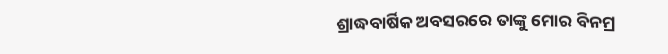ଶ୍ରାଦ୍ଧବାର୍ଷିକ ଅବସରରେ ତାଙ୍କୁ ମୋର ବିନମ୍ର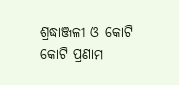ଶ୍ରଦ୍ଧାଞ୍ଜଳୀ ଓ କୋଟି କୋଟି ପ୍ରଣାମ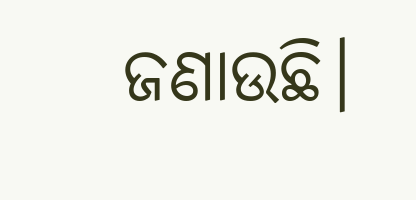ଜଣାଉଛି।